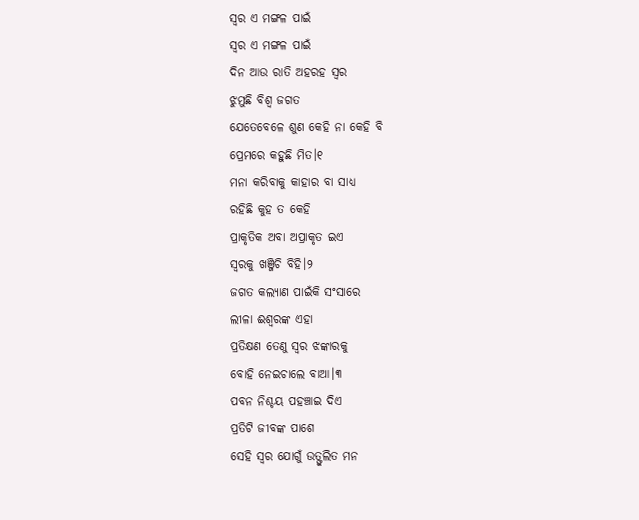ସ୍ୱର ଏ ମଙ୍ଗଳ ପାଇଁ
ସ୍ୱର ଏ ମଙ୍ଗଳ ପାଇଁ
ଦିନ ଆଉ ରାତି ଅହରହ ସ୍ଵର
ଝୁମୁଛି ବିଶ୍ଵ ଜଗତ
ଯେତେବେଳେ ଶୁଣ କେହି ନା କେହି ବି
ପ୍ରେମରେ କହୁଛି ମିତ।୧
ମନା କରିବାକୁ କାହାର ବା ସାଧ୍ୟ
ରହିଛି କୁହ ତ କେହି
ପ୍ରାକୃତିକ ଅବା ଅପ୍ରାକୃତ ଇଏ
ସ୍ୱରକୁ ଖଞ୍ଜିଚି ବିହି।୨
ଜଗତ କଲ୍ୟାଣ ପାଇଁକି ସଂସାରେ
ଲୀଳା ଈଶ୍ୱରଙ୍କ ଏହା
ପ୍ରତିକ୍ଷଣ ତେଣୁ ସ୍ୱର ଝଙ୍କାରକୁ
ବୋହି ନେଇଚାଲେ ବାଆ।୩
ପବନ ନିଶ୍ଚୟ ପହଞ୍ଚାଇ ଦିଏ
ପ୍ରତିଟି ଜୀବଙ୍କ ପାଶେ
ସେହି ସ୍ୱର ଯୋଗୁଁ ଉତ୍ଫୁଲିତ ମନ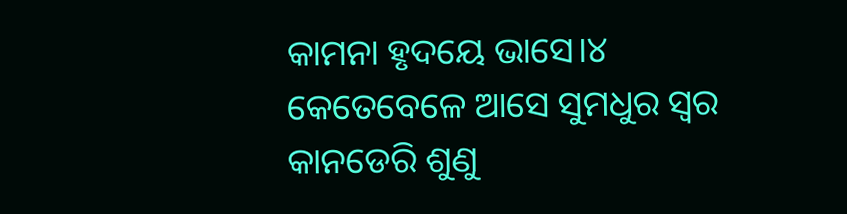କାମନା ହୃଦୟେ ଭାସେ।୪
କେତେବେଳେ ଆସେ ସୁମଧୁର ସ୍ୱର
କାନଡେରି ଶୁଣୁ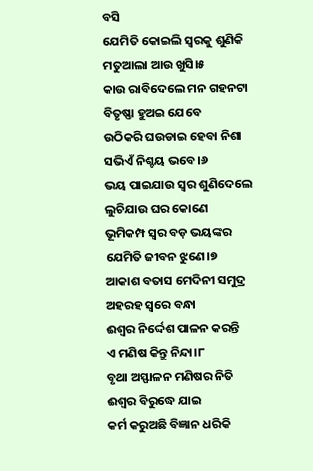ବସି
ଯେମିତି କୋଇଲି ସ୍ଵରକୁ ଶୁଣିକି
ମତୁଆଲା ଆଉ ଖୁସି।୫
କାଉ ରାବିଦେଲେ ମନ ଗହନଟା
ବିତୃଷ୍ଣା ହୁଅଇ ଯେବେ
ଉଠିକରି ଘଉଡାଇ ହେବା ନିଶା
ସଭିଏଁ ନିଶ୍ଚୟ ଭବେ।୬
ଭୟ ପାଇଯାଉ ସ୍ଵର ଶୁଣିଦେଲେ
ଲୁଚିଯାଉ ଘର କୋଣେ
ଭୂମିକମ୍ପ ସ୍ୱର ବଡ଼ ଭୟଙ୍କର
ଯେମିତି ଜୀବନ ଝୁଣେ।୭
ଆକାଶ ବତାସ ମେଦିନୀ ସମୁଦ୍ର
ଅହରହ ସ୍ଵରେ ବନ୍ଧା
ଈଶ୍ବର ନିର୍ଦ୍ଦେଶ ପାଳନ କରନ୍ତି
ଏ ମଣିଷ କିନ୍ତୁ ନିନ୍ଦା।୮
ବୃଥା ଅସ୍ଫାଳନ ମଣିଷର ନିତି
ଈଶ୍ୱର ବିରୁଦ୍ଧେ ଯାଇ
କର୍ମ କରୁଅଛି ବିଜ୍ଞାନ ଧରିକି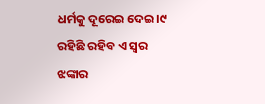ଧର୍ମକୁ ଦୂରେଇ ଦେଇ।୯
ରହିଛି ରହିବ ଏ ସ୍ୱର ଝଙ୍କାର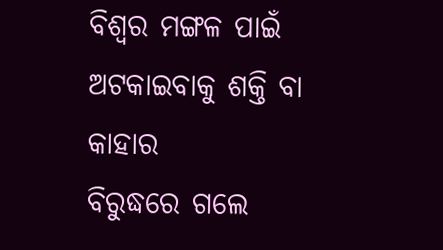ବିଶ୍ବର ମଙ୍ଗଳ ପାଇଁ
ଅଟକାଇବାକୁ ଶକ୍ତି ବା କାହାର
ବିରୁଦ୍ଧରେ ଗଲେ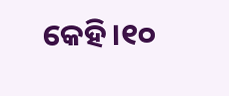କେହି।୧୦